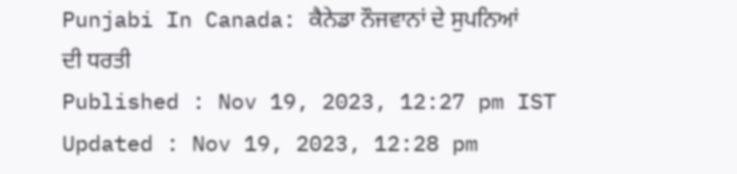Punjabi In Canada: ਕੈਨੇਡਾ ਨੌਜਵਾਨਾਂ ਦੇ ਸੁਪਨਿਆਂ ਦੀ ਧਰਤੀ
Published : Nov 19, 2023, 12:27 pm IST
Updated : Nov 19, 2023, 12:28 pm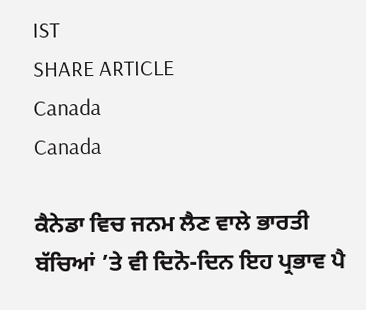IST
SHARE ARTICLE
Canada
Canada

ਕੈਨੇਡਾ ਵਿਚ ਜਨਮ ਲੈਣ ਵਾਲੇ ਭਾਰਤੀ ਬੱਚਿਆਂ ’ਤੇ ਵੀ ਦਿਨੋ-ਦਿਨ ਇਹ ਪ੍ਰਭਾਵ ਪੈ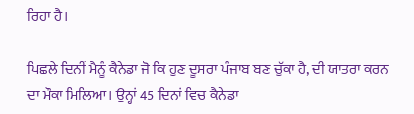ਰਿਹਾ ਹੈ।

ਪਿਛਲੇ ਦਿਨੀਂ ਮੈਨੂੰ ਕੈਨੇਡਾ ਜੋ ਕਿ ਹੁਣ ਦੂਸਰਾ ਪੰਜਾਬ ਬਣ ਚੁੱਕਾ ਹੈ, ਦੀ ਯਾਤਰਾ ਕਰਨ ਦਾ ਮੌਕਾ ਮਿਲਿਆ। ਉਨ੍ਹਾਂ 45 ਦਿਨਾਂ ਵਿਚ ਕੈਨੇਡਾ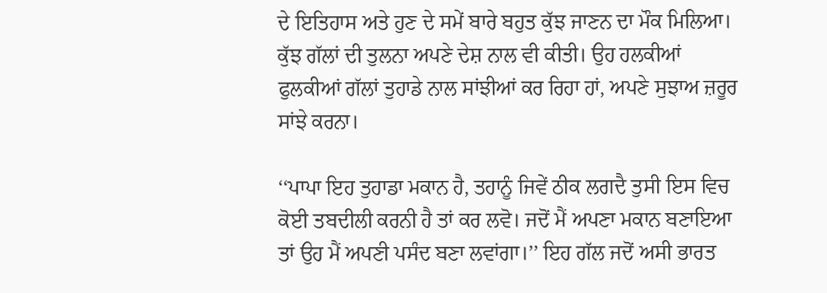ਦੇ ਇਤਿਹਾਸ ਅਤੇ ਹੁਣ ਦੇ ਸਮੇਂ ਬਾਰੇ ਬਹੁਤ ਕੁੱਝ ਜਾਣਨ ਦਾ ਮੌਕ ਮਿਲਿਆ। ਕੁੱਝ ਗੱਲਾਂ ਦੀ ਤੁਲਨਾ ਅਪਣੇ ਦੇਸ਼ ਨਾਲ ਵੀ ਕੀਤੀ। ਉਹ ਹਲਕੀਆਂ ਫੁਲਕੀਆਂ ਗੱਲਾਂ ਤੁਹਾਡੇ ਨਾਲ ਸਾਂਝੀਆਂ ਕਰ ਰਿਹਾ ਹਾਂ, ਅਪਣੇ ਸੁਝਾਅ ਜ਼ਰੂਰ ਸਾਂਝੇ ਕਰਨਾ।

‘‘ਪਾਪਾ ਇਹ ਤੁਹਾਡਾ ਮਕਾਨ ਹੈ, ਤਹਾਨੂੰ ਜਿਵੇਂ ਠੀਕ ਲਗਦੈ ਤੁਸੀ ਇਸ ਵਿਚ ਕੋਈ ਤਬਦੀਲੀ ਕਰਨੀ ਹੈ ਤਾਂ ਕਰ ਲਵੋ। ਜਦੋਂ ਮੈਂ ਅਪਣਾ ਮਕਾਨ ਬਣਾਇਆ ਤਾਂ ਉਹ ਮੈਂ ਅਪਣੀ ਪਸੰਦ ਬਣਾ ਲਵਾਂਗਾ।’’ ਇਹ ਗੱਲ ਜਦੋਂ ਅਸੀ ਭਾਰਤ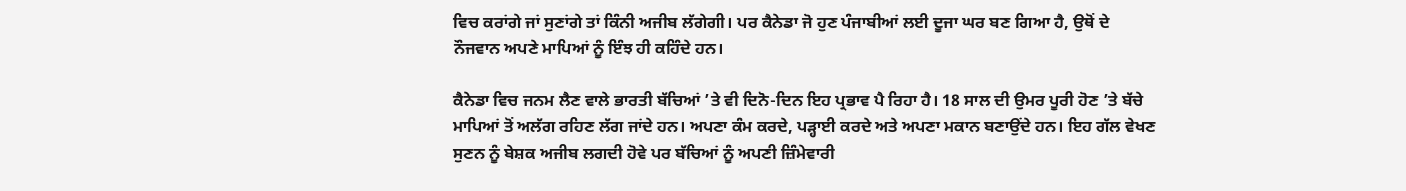ਵਿਚ ਕਰਾਂਗੇ ਜਾਂ ਸੁਣਾਂਗੇ ਤਾਂ ਕਿੰਨੀ ਅਜੀਬ ਲੱਗੇਗੀ। ਪਰ ਕੈਨੇਡਾ ਜੋ ਹੁਣ ਪੰਜਾਬੀਆਂ ਲਈ ਦੂਜਾ ਘਰ ਬਣ ਗਿਆ ਹੈ, ਉਥੋਂ ਦੇ ਨੌਜਵਾਨ ਅਪਣੇ ਮਾਪਿਆਂ ਨੂੰ ਇੰਝ ਹੀ ਕਹਿੰਦੇ ਹਨ।

ਕੈਨੇਡਾ ਵਿਚ ਜਨਮ ਲੈਣ ਵਾਲੇ ਭਾਰਤੀ ਬੱਚਿਆਂ ’ਤੇ ਵੀ ਦਿਨੋ-ਦਿਨ ਇਹ ਪ੍ਰਭਾਵ ਪੈ ਰਿਹਾ ਹੈ। 18 ਸਾਲ ਦੀ ਉਮਰ ਪੂਰੀ ਹੋਣ ’ਤੇ ਬੱਚੇ ਮਾਪਿਆਂ ਤੋਂ ਅਲੱਗ ਰਹਿਣ ਲੱਗ ਜਾਂਦੇ ਹਨ। ਅਪਣਾ ਕੰਮ ਕਰਦੇ, ਪੜ੍ਹਾਈ ਕਰਦੇ ਅਤੇ ਅਪਣਾ ਮਕਾਨ ਬਣਾਉਂਦੇ ਹਨ। ਇਹ ਗੱਲ ਵੇਖਣ ਸੁਣਨ ਨੂੰ ਬੇਸ਼ਕ ਅਜੀਬ ਲਗਦੀ ਹੋਵੇ ਪਰ ਬੱਚਿਆਂ ਨੂੰ ਅਪਣੀ ਜ਼ਿੰਮੇਵਾਰੀ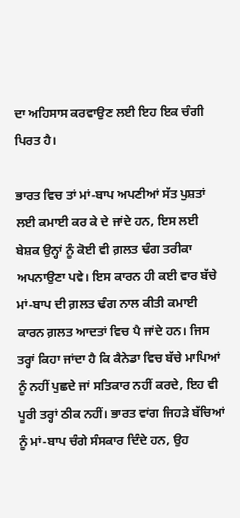ਦਾ ਅਹਿਸਾਸ ਕਰਵਾਉਣ ਲਈ ਇਹ ਇਕ ਚੰਗੀ ਪਿਰਤ ਹੈ।

ਭਾਰਤ ਵਿਚ ਤਾਂ ਮਾਂ-ਬਾਪ ਅਪਣੀਆਂ ਸੱਤ ਪੁਸ਼ਤਾਂ ਲਈ ਕਮਾਈ ਕਰ ਕੇ ਦੇ ਜਾਂਦੇ ਹਨ, ਇਸ ਲਈ ਬੇਸ਼ਕ ਉਨ੍ਹਾਂ ਨੂੰ ਕੋਈ ਵੀ ਗ਼ਲਤ ਢੰਗ ਤਰੀਕਾ ਅਪਨਾਉਣਾ ਪਵੇ। ਇਸ ਕਾਰਨ ਹੀ ਕਈ ਵਾਰ ਬੱਚੇ ਮਾਂ-ਬਾਪ ਦੀ ਗ਼ਲਤ ਢੰਗ ਨਾਲ ਕੀਤੀ ਕਮਾਈ ਕਾਰਨ ਗ਼ਲਤ ਆਦਤਾਂ ਵਿਚ ਪੈ ਜਾਂਦੇ ਹਨ। ਜਿਸ ਤਰ੍ਹਾਂ ਕਿਹਾ ਜਾਂਦਾ ਹੈ ਕਿ ਕੈਨੇਡਾ ਵਿਚ ਬੱਚੇ ਮਾਪਿਆਂ ਨੂੰ ਨਹੀਂ ਪੁਛਦੇ ਜਾਂ ਸਤਿਕਾਰ ਨਹੀਂ ਕਰਦੇ, ਇਹ ਵੀ ਪੂਰੀ ਤਰ੍ਹਾਂ ਠੀਕ ਨਹੀਂ। ਭਾਰਤ ਵਾਂਗ ਜਿਹੜੇ ਬੱਚਿਆਂ ਨੂੰ ਮਾਂ-ਬਾਪ ਚੰਗੇ ਸੰਸਕਾਰ ਦਿੰਦੇ ਹਨ, ਉਹ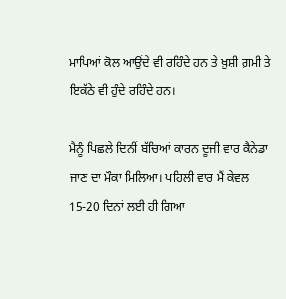ਮਾਪਿਆਂ ਕੋਲ ਆਉਂਦੇ ਵੀ ਰਹਿੰਦੇ ਹਨ ਤੇ ਖ਼ੁਸ਼ੀ ਗ਼ਮੀ ਤੇ ਇਕੱਠੇ ਵੀ ਹੁੰਦੇ ਰਹਿੰਦੇ ਹਨ।

ਮੈਨੂੰ ਪਿਛਲੇ ਦਿਨੀਂ ਬੱਚਿਆਂ ਕਾਰਨ ਦੂਜੀ ਵਾਰ ਕੈਨੇਡਾ ਜਾਣ ਦਾ ਮੌਕਾ ਮਿਲਿਆ। ਪਹਿਲੀ ਵਾਰ ਮੈਂ ਕੇਵਲ 15-20 ਦਿਨਾਂ ਲਈ ਹੀ ਗਿਆ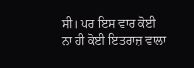ਸੀ। ਪਰ ਇਸ ਵਾਰ ਕੋਈ ਨਾ ਹੀ ਕੋਈ ਇਤਰਾਜ਼ ਵਾਲਾ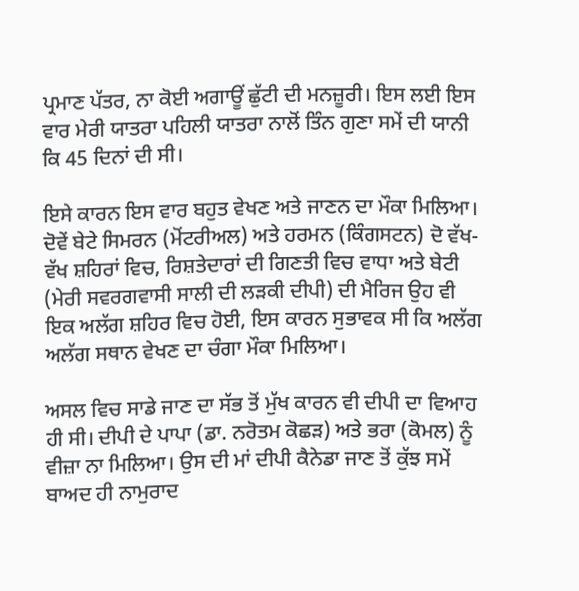ਪ੍ਰਮਾਣ ਪੱਤਰ, ਨਾ ਕੋਈ ਅਗਾਊਂ ਛੁੱਟੀ ਦੀ ਮਨਜ਼ੂਰੀ। ਇਸ ਲਈ ਇਸ ਵਾਰ ਮੇਰੀ ਯਾਤਰਾ ਪਹਿਲੀ ਯਾਤਰਾ ਨਾਲੋਂ ਤਿੰਨ ਗੁਣਾ ਸਮੇਂ ਦੀ ਯਾਨੀ ਕਿ 45 ਦਿਨਾਂ ਦੀ ਸੀ।

ਇਸੇ ਕਾਰਨ ਇਸ ਵਾਰ ਬਹੁਤ ਵੇਖਣ ਅਤੇ ਜਾਣਨ ਦਾ ਮੌਕਾ ਮਿਲਿਆ। ਦੋਵੇਂ ਬੇਟੇ ਸਿਮਰਨ (ਮੋਂਟਰੀਅਲ) ਅਤੇ ਹਰਮਨ (ਕਿੰਗਸਟਨ) ਦੋ ਵੱਖ-ਵੱਖ ਸ਼ਹਿਰਾਂ ਵਿਚ, ਰਿਸ਼ਤੇਦਾਰਾਂ ਦੀ ਗਿਣਤੀ ਵਿਚ ਵਾਧਾ ਅਤੇ ਬੇਟੀ (ਮੇਰੀ ਸਵਰਗਵਾਸੀ ਸਾਲੀ ਦੀ ਲੜਕੀ ਦੀਪੀ) ਦੀ ਮੈਰਿਜ ਉਹ ਵੀ ਇਕ ਅਲੱਗ ਸ਼ਹਿਰ ਵਿਚ ਹੋਈ, ਇਸ ਕਾਰਨ ਸੁਭਾਵਕ ਸੀ ਕਿ ਅਲੱਗ ਅਲੱਗ ਸਥਾਨ ਵੇਖਣ ਦਾ ਚੰਗਾ ਮੌਕਾ ਮਿਲਿਆ।

ਅਸਲ ਵਿਚ ਸਾਡੇ ਜਾਣ ਦਾ ਸੱਭ ਤੋਂ ਮੁੱਖ ਕਾਰਨ ਵੀ ਦੀਪੀ ਦਾ ਵਿਆਹ ਹੀ ਸੀ। ਦੀਪੀ ਦੇ ਪਾਪਾ (ਡਾ. ਨਰੋਤਮ ਕੋਛੜ) ਅਤੇ ਭਰਾ (ਕੋਮਲ) ਨੂੰ ਵੀਜ਼ਾ ਨਾ ਮਿਲਿਆ। ਉਸ ਦੀ ਮਾਂ ਦੀਪੀ ਕੈਨੇਡਾ ਜਾਣ ਤੋਂ ਕੁੱਝ ਸਮੇਂ ਬਾਅਦ ਹੀ ਨਾਮੁਰਾਦ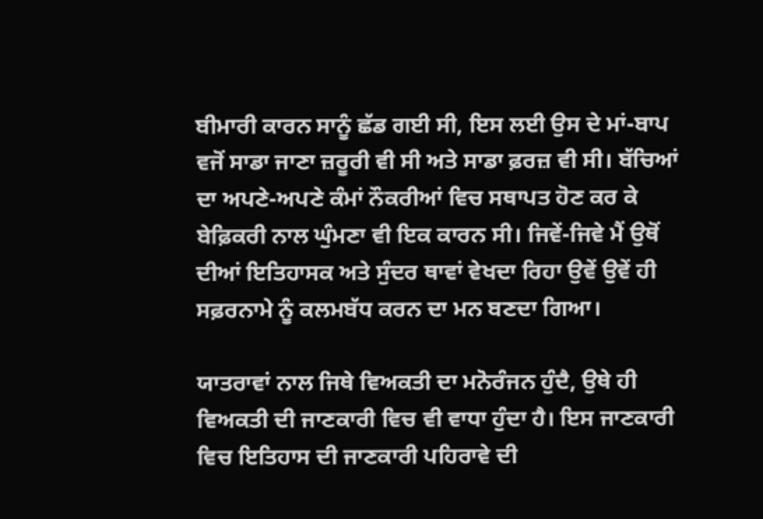ਬੀਮਾਰੀ ਕਾਰਨ ਸਾਨੂੰ ਛੱਡ ਗਈ ਸੀ, ਇਸ ਲਈ ਉਸ ਦੇ ਮਾਂ-ਬਾਪ ਵਜੋਂ ਸਾਡਾ ਜਾਣਾ ਜ਼ਰੂਰੀ ਵੀ ਸੀ ਅਤੇ ਸਾਡਾ ਫ਼ਰਜ਼ ਵੀ ਸੀ। ਬੱਚਿਆਂ ਦਾ ਅਪਣੇ-ਅਪਣੇ ਕੰਮਾਂ ਨੌਕਰੀਆਂ ਵਿਚ ਸਥਾਪਤ ਹੋਣ ਕਰ ਕੇ ਬੇਫ਼ਿਕਰੀ ਨਾਲ ਘੁੰਮਣਾ ਵੀ ਇਕ ਕਾਰਨ ਸੀ। ਜਿਵੇਂ-ਜਿਵੇ ਮੈਂ ਉਥੋਂ ਦੀਆਂ ਇਤਿਹਾਸਕ ਅਤੇ ਸੁੰਦਰ ਥਾਵਾਂ ਵੇਖਦਾ ਰਿਹਾ ਉਵੇਂ ਉਵੇਂ ਹੀ ਸਫ਼ਰਨਾਮੇ ਨੂੰ ਕਲਮਬੱਧ ਕਰਨ ਦਾ ਮਨ ਬਣਦਾ ਗਿਆ।

ਯਾਤਰਾਵਾਂ ਨਾਲ ਜਿਥੇ ਵਿਅਕਤੀ ਦਾ ਮਨੋਰੰਜਨ ਹੁੰਦੈ, ਉਥੇ ਹੀ ਵਿਅਕਤੀ ਦੀ ਜਾਣਕਾਰੀ ਵਿਚ ਵੀ ਵਾਧਾ ਹੁੰਦਾ ਹੈ। ਇਸ ਜਾਣਕਾਰੀ ਵਿਚ ਇਤਿਹਾਸ ਦੀ ਜਾਣਕਾਰੀ ਪਹਿਰਾਵੇ ਦੀ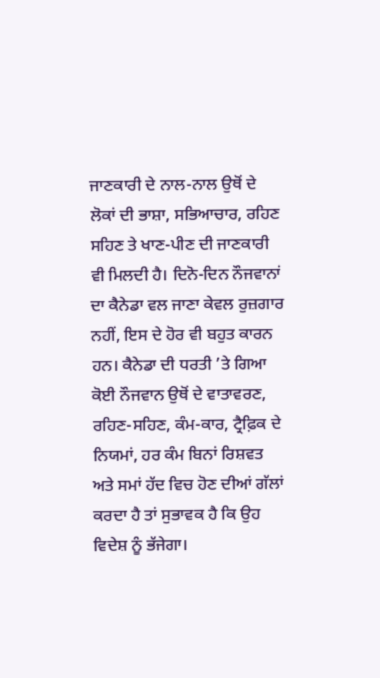ਜਾਣਕਾਰੀ ਦੇ ਨਾਲ-ਨਾਲ ਉਥੋਂ ਦੇ ਲੋਕਾਂ ਦੀ ਭਾਸ਼ਾ, ਸਭਿਆਚਾਰ, ਰਹਿਣ ਸਹਿਣ ਤੇ ਖਾਣ-ਪੀਣ ਦੀ ਜਾਣਕਾਰੀ ਵੀ ਮਿਲਦੀ ਹੈ। ਦਿਨੋ-ਦਿਨ ਨੌਜਵਾਨਾਂ ਦਾ ਕੈਨੇਡਾ ਵਲ ਜਾਣਾ ਕੇਵਲ ਰੁਜ਼ਗਾਰ ਨਹੀਂ, ਇਸ ਦੇ ਹੋਰ ਵੀ ਬਹੁਤ ਕਾਰਨ ਹਨ। ਕੈਨੇਡਾ ਦੀ ਧਰਤੀ ’ਤੇ ਗਿਆ ਕੋਈ ਨੌਜਵਾਨ ਉਥੋਂ ਦੇ ਵਾਤਾਵਰਣ, ਰਹਿਣ-ਸਹਿਣ, ਕੰਮ-ਕਾਰ, ਟ੍ਰੈਫ਼ਿਕ ਦੇ ਨਿਯਮਾਂ, ਹਰ ਕੰਮ ਬਿਨਾਂ ਰਿਸ਼ਵਤ ਅਤੇ ਸਮਾਂ ਹੱਦ ਵਿਚ ਹੋਣ ਦੀਆਂ ਗੱਲਾਂ ਕਰਦਾ ਹੈ ਤਾਂ ਸੁਭਾਵਕ ਹੈ ਕਿ ਉਹ ਵਿਦੇਸ਼ ਨੂੰ ਭੱਜੇਗਾ।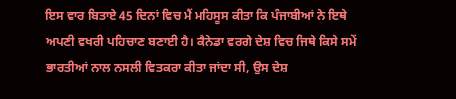ਇਸ ਵਾਰ ਬਿਤਾਏ 45 ਦਿਨਾਂ ਵਿਚ ਮੈਂ ਮਹਿਸੂਸ ਕੀਤਾ ਕਿ ਪੰਜਾਬੀਆਂ ਨੇ ਇਥੇ ਅਪਣੀ ਵਖਰੀ ਪਹਿਚਾਣ ਬਣਾਈ ਹੈ। ਕੈਨੇਡਾ ਵਰਗੇ ਦੇਸ਼ ਵਿਚ ਜਿਥੇ ਕਿਸੇ ਸਮੇਂ ਭਾਰਤੀਆਂ ਨਾਲ ਨਸਲੀ ਵਿਤਕਰਾ ਕੀਤਾ ਜਾਂਦਾ ਸੀ, ਉਸ ਦੇਸ਼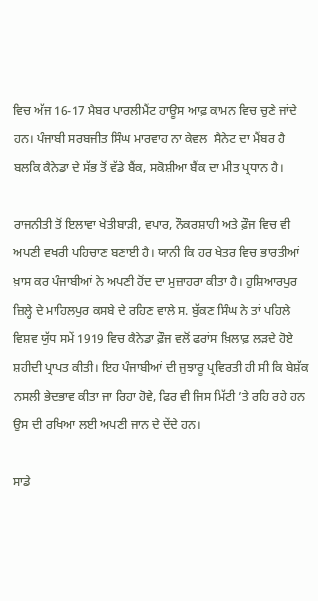ਵਿਚ ਅੱਜ 16-17 ਮੈਬਰ ਪਾਰਲੀਮੈਂਟ ਹਾਊਸ ਆਫ਼ ਕਾਮਨ ਵਿਚ ਚੁਣੇ ਜਾਂਦੇ ਹਨ। ਪੰਜਾਬੀ ਸਰਬਜੀਤ ਸਿੰਘ ਮਾਰਵਾਹ ਨਾ ਕੇਵਲ  ਸੈਨੇਟ ਦਾ ਮੈਂਬਰ ਹੈ ਬਲਕਿ ਕੈਨੇਡਾ ਦੇ ਸੱਭ ਤੋਂ ਵੱਡੇ ਬੈਂਕ, ਸਕੋਸ਼ੀਆ ਬੈਂਕ ਦਾ ਮੀਤ ਪ੍ਰਧਾਨ ਹੈ।

ਰਾਜਨੀਤੀ ਤੋਂ ਇਲਾਵਾ ਖੇਤੀਬਾੜੀ, ਵਪਾਰ, ਨੌਕਰਸ਼ਾਹੀ ਅਤੇ ਫ਼ੌਜ ਵਿਚ ਵੀ ਅਪਣੀ ਵਖਰੀ ਪਹਿਚਾਣ ਬਣਾਈ ਹੈ। ਯਾਨੀ ਕਿ ਹਰ ਖੇਤਰ ਵਿਚ ਭਾਰਤੀਆਂ ਖ਼ਾਸ ਕਰ ਪੰਜਾਬੀਆਂ ਨੇ ਅਪਣੀ ਹੋਂਦ ਦਾ ਮੁਜ਼ਾਹਰਾ ਕੀਤਾ ਹੈ। ਹੁਸ਼ਿਆਰਪੁਰ ਜ਼ਿਲ੍ਹੇ ਦੇ ਮਾਹਿਲਪੁਰ ਕਸਬੇ ਦੇ ਰਹਿਣ ਵਾਲੇ ਸ. ਬੁੱਕਣ ਸਿੰਘ ਨੇ ਤਾਂ ਪਹਿਲੇ ਵਿਸ਼ਵ ਯੁੱਧ ਸਮੇਂ 1919 ਵਿਚ ਕੈਨੇਡਾ ਫ਼ੌਜ ਵਲੋਂ ਫਰਾਂਸ ਖ਼ਿਲਾਫ਼ ਲੜਦੇ ਹੋਏ ਸ਼ਹੀਦੀ ਪ੍ਰਾਪਤ ਕੀਤੀ। ਇਹ ਪੰਜਾਬੀਆਂ ਦੀ ਜੁਝਾਰੂ ਪ੍ਰਵਿਰਤੀ ਹੀ ਸੀ ਕਿ ਬੇਸ਼ੱਕ ਨਸਲੀ ਭੇਦਭਾਵ ਕੀਤਾ ਜਾ ਰਿਹਾ ਹੋਵੇ, ਫਿਰ ਵੀ ਜਿਸ ਮਿੱਟੀ ’ਤੇ ਰਹਿ ਰਹੇ ਹਨ ਉਸ ਦੀ ਰਖਿਆ ਲਈ ਅਪਣੀ ਜਾਨ ਦੇ ਦੇਂਦੇ ਹਨ।

ਸਾਡੇ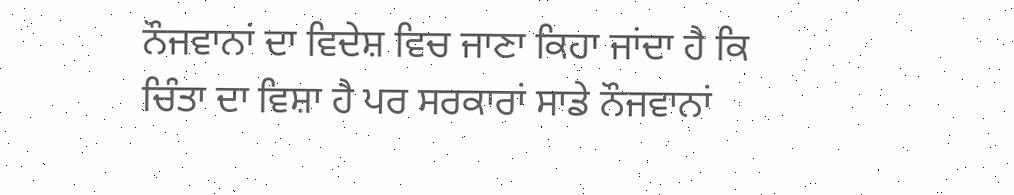ਨੌਜਵਾਨਾਂ ਦਾ ਵਿਦੇਸ਼ ਵਿਚ ਜਾਣਾ ਕਿਹਾ ਜਾਂਦਾ ਹੈ ਕਿ ਚਿੰਤਾ ਦਾ ਵਿਸ਼ਾ ਹੈ ਪਰ ਸਰਕਾਰਾਂ ਸਾਡੇ ਨੌਜਵਾਨਾਂ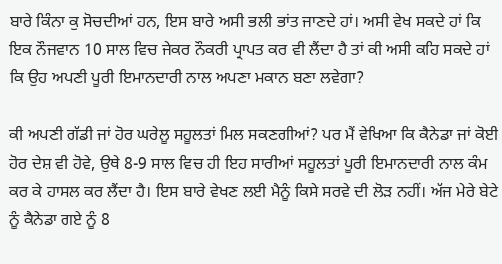ਬਾਰੇ ਕਿੰਨਾ ਕੁ ਸੋਚਦੀਆਂ ਹਨ, ਇਸ ਬਾਰੇ ਅਸੀ ਭਲੀ ਭਾਂਤ ਜਾਣਦੇ ਹਾਂ। ਅਸੀ ਵੇਖ ਸਕਦੇ ਹਾਂ ਕਿ ਇਕ ਨੌਜਵਾਨ 10 ਸਾਲ ਵਿਚ ਜੇਕਰ ਨੌਕਰੀ ਪ੍ਰਾਪਤ ਕਰ ਵੀ ਲੈਂਦਾ ਹੈ ਤਾਂ ਕੀ ਅਸੀ ਕਹਿ ਸਕਦੇ ਹਾਂ ਕਿ ਉਹ ਅਪਣੀ ਪੂਰੀ ਇਮਾਨਦਾਰੀ ਨਾਲ ਅਪਣਾ ਮਕਾਨ ਬਣਾ ਲਵੇਗਾ?

ਕੀ ਅਪਣੀ ਗੱਡੀ ਜਾਂ ਹੋਰ ਘਰੇਲੂ ਸਹੂਲਤਾਂ ਮਿਲ ਸਕਣਗੀਆਂ? ਪਰ ਮੈਂ ਵੇਖਿਆ ਕਿ ਕੈਨੇਡਾ ਜਾਂ ਕੋਈ ਹੋਰ ਦੇਸ਼ ਵੀ ਹੋਵੇ, ਉਥੇ 8-9 ਸਾਲ ਵਿਚ ਹੀ ਇਹ ਸਾਰੀਆਂ ਸਹੂਲਤਾਂ ਪੂਰੀ ਇਮਾਨਦਾਰੀ ਨਾਲ ਕੰਮ ਕਰ ਕੇ ਹਾਸਲ ਕਰ ਲੈਂਦਾ ਹੈ। ਇਸ ਬਾਰੇ ਵੇਖਣ ਲਈ ਮੈਨੂੰ ਕਿਸੇ ਸਰਵੇ ਦੀ ਲੋੜ ਨਹੀਂ। ਅੱਜ ਮੇਰੇ ਬੇਟੇ ਨੂੰ ਕੈਨੇਡਾ ਗਏ ਨੂੰ 8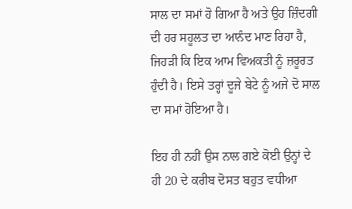ਸਾਲ ਦਾ ਸਮਾਂ ਹੋ ਗਿਆ ਹੈ ਅਤੇ ਉਹ ਜ਼ਿੰਦਗੀ ਦੀ ਹਰ ਸਹੂਲਤ ਦਾ ਆਨੰਦ ਮਾਣ ਰਿਹਾ ਹੈ, ਜਿਹੜੀ ਕਿ ਇਕ ਆਮ ਵਿਅਕਤੀ ਨੂੰ ਜ਼ਰੂਰਤ ਹੁੰਦੀ ਹੈ। ਇਸੇ ਤਰ੍ਹਾਂ ਦੂਜੇ ਬੇਟੇ ਨੂੰ ਅਜੇ ਦੋ ਸਾਲ ਦਾ ਸਮਾਂ ਹੋਇਆ ਹੈ।

ਇਹ ਹੀ ਨਹੀਂ ਉਸ ਨਾਲ ਗਏ ਕੋਈ ਉਨ੍ਹਾਂ ਦੇ ਹੀ 20 ਦੇ ਕਰੀਬ ਦੋਸਤ ਬਹੁਤ ਵਧੀਆ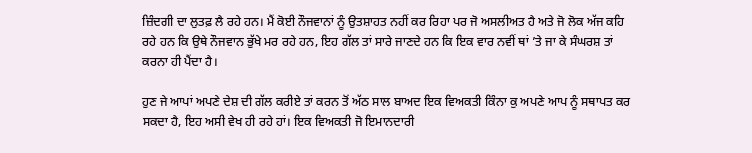ਜ਼ਿੰਦਗੀ ਦਾ ਲੁਤਫ਼ ਲੈ ਰਹੇ ਹਨ। ਮੈਂ ਕੋਈ ਨੌਜਵਾਨਾਂ ਨੂੰ ਉਤਸ਼ਾਹਤ ਨਹੀਂ ਕਰ ਰਿਹਾ ਪਰ ਜੋ ਅਸਲੀਅਤ ਹੈ ਅਤੇ ਜੋ ਲੋਕ ਅੱਜ ਕਹਿ ਰਹੇ ਹਨ ਕਿ ਉਥੇ ਨੌਜਵਾਨ ਭੁੱਖੇ ਮਰ ਰਹੇ ਹਨ, ਇਹ ਗੱਲ ਤਾਂ ਸਾਰੇ ਜਾਣਦੇ ਹਨ ਕਿ ਇਕ ਵਾਰ ਨਵੀਂ ਥਾਂ ’ਤੇ ਜਾ ਕੇ ਸੰਘਰਸ਼ ਤਾਂ ਕਰਨਾ ਹੀ ਪੈਂਦਾ ਹੈ।

ਹੁਣ ਜੇ ਆਪਾਂ ਅਪਣੇ ਦੇਸ਼ ਦੀ ਗੱਲ ਕਰੀਏ ਤਾਂ ਕਰਨ ਤੋਂ ਅੱਠ ਸਾਲ ਬਾਅਦ ਇਕ ਵਿਅਕਤੀ ਕਿੰਨਾ ਕੁ ਅਪਣੇ ਆਪ ਨੂੰ ਸਥਾਪਤ ਕਰ ਸਕਦਾ ਹੈ, ਇਹ ਅਸੀ ਵੇਖ ਹੀ ਰਹੇ ਹਾਂ। ਇਕ ਵਿਅਕਤੀ ਜੋ ਇਮਾਨਦਾਰੀ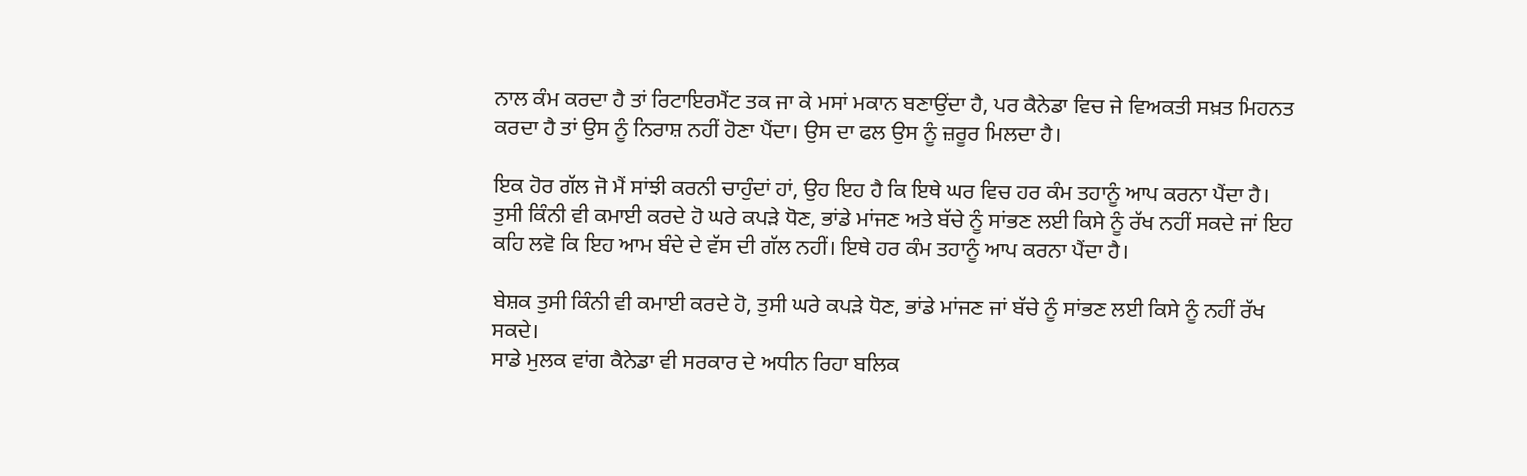ਨਾਲ ਕੰਮ ਕਰਦਾ ਹੈ ਤਾਂ ਰਿਟਾਇਰਮੈਂਟ ਤਕ ਜਾ ਕੇ ਮਸਾਂ ਮਕਾਨ ਬਣਾਉਂਦਾ ਹੈ, ਪਰ ਕੈਨੇਡਾ ਵਿਚ ਜੇ ਵਿਅਕਤੀ ਸਖ਼ਤ ਮਿਹਨਤ ਕਰਦਾ ਹੈ ਤਾਂ ਉਸ ਨੂੰ ਨਿਰਾਸ਼ ਨਹੀਂ ਹੋਣਾ ਪੈਂਦਾ। ਉਸ ਦਾ ਫਲ ਉਸ ਨੂੰ ਜ਼ਰੂਰ ਮਿਲਦਾ ਹੈ।

ਇਕ ਹੋਰ ਗੱਲ ਜੋ ਮੈਂ ਸਾਂਝੀ ਕਰਨੀ ਚਾਹੁੰਦਾਂ ਹਾਂ, ਉਹ ਇਹ ਹੈ ਕਿ ਇਥੇ ਘਰ ਵਿਚ ਹਰ ਕੰਮ ਤਹਾਨੂੰ ਆਪ ਕਰਨਾ ਪੈਂਦਾ ਹੈ। ਤੁਸੀ ਕਿੰਨੀ ਵੀ ਕਮਾਈ ਕਰਦੇ ਹੋ ਘਰੇ ਕਪੜੇ ਧੋਣ, ਭਾਂਡੇ ਮਾਂਜਣ ਅਤੇ ਬੱਚੇ ਨੂੰ ਸਾਂਭਣ ਲਈ ਕਿਸੇ ਨੂੰ ਰੱਖ ਨਹੀਂ ਸਕਦੇ ਜਾਂ ਇਹ ਕਹਿ ਲਵੋ ਕਿ ਇਹ ਆਮ ਬੰਦੇ ਦੇ ਵੱਸ ਦੀ ਗੱਲ ਨਹੀਂ। ਇਥੇ ਹਰ ਕੰਮ ਤਹਾਨੂੰ ਆਪ ਕਰਨਾ ਪੈਂਦਾ ਹੈ।

ਬੇਸ਼ਕ ਤੁਸੀ ਕਿੰਨੀ ਵੀ ਕਮਾਈ ਕਰਦੇ ਹੋ, ਤੁਸੀ ਘਰੇ ਕਪੜੇ ਧੋਣ, ਭਾਂਡੇ ਮਾਂਜਣ ਜਾਂ ਬੱਚੇ ਨੂੰ ਸਾਂਭਣ ਲਈ ਕਿਸੇ ਨੂੰ ਨਹੀਂ ਰੱਖ ਸਕਦੇ।
ਸਾਡੇ ਮੁਲਕ ਵਾਂਗ ਕੈਨੇਡਾ ਵੀ ਸਰਕਾਰ ਦੇ ਅਧੀਨ ਰਿਹਾ ਬਲਿਕ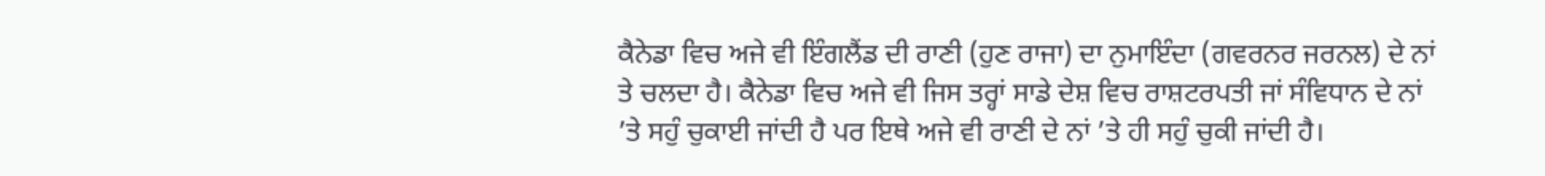ਕੈਨੇਡਾ ਵਿਚ ਅਜੇ ਵੀ ਇੰਗਲੈਂਡ ਦੀ ਰਾਣੀ (ਹੁਣ ਰਾਜਾ) ਦਾ ਨੁਮਾਇੰਦਾ (ਗਵਰਨਰ ਜਰਨਲ) ਦੇ ਨਾਂ ਤੇ ਚਲਦਾ ਹੈ। ਕੈਨੇਡਾ ਵਿਚ ਅਜੇ ਵੀ ਜਿਸ ਤਰ੍ਹਾਂ ਸਾਡੇ ਦੇਸ਼ ਵਿਚ ਰਾਸ਼ਟਰਪਤੀ ਜਾਂ ਸੰਵਿਧਾਨ ਦੇ ਨਾਂ ’ਤੇ ਸਹੁੰ ਚੁਕਾਈ ਜਾਂਦੀ ਹੈ ਪਰ ਇਥੇ ਅਜੇ ਵੀ ਰਾਣੀ ਦੇ ਨਾਂ ’ਤੇ ਹੀ ਸਹੁੰ ਚੁਕੀ ਜਾਂਦੀ ਹੈ।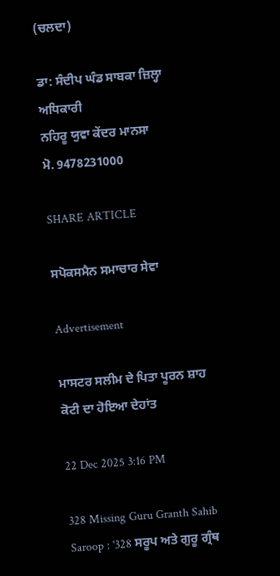(ਚਲਦਾ)

ਡਾ: ਸੰਦੀਪ ਘੰਡ ਸਾਬਕਾ ਜ਼ਿਲ੍ਹਾ ਅਧਿਕਾਰੀ
ਨਹਿਰੂ ਯੁਵਾ ਕੇਂਦਰ ਮਾਨਸਾ
ਮੋ. 9478231000

SHARE ARTICLE

ਸਪੋਕਸਮੈਨ ਸਮਾਚਾਰ ਸੇਵਾ

Advertisement

ਮਾਸਟਰ ਸਲੀਮ ਦੇ ਪਿਤਾ ਪੂਰਨ ਸ਼ਾਹ ਕੋਟੀ ਦਾ ਹੋਇਆ ਦੇਹਾਂਤ

22 Dec 2025 3:16 PM

328 Missing Guru Granth Sahib Saroop : '328 ਸਰੂਪ ਅਤੇ ਗੁਰੂ ਗ੍ਰੰਥ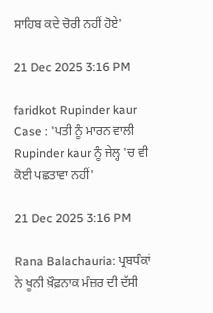ਸਾਹਿਬ ਕਦੇ ਚੋਰੀ ਨਹੀਂ ਹੋਏ'

21 Dec 2025 3:16 PM

faridkot Rupinder kaur Case : 'ਪਤੀ ਨੂੰ ਮਾਰਨ ਵਾਲੀ Rupinder kaur ਨੂੰ ਜੇਲ੍ਹ 'ਚ ਵੀ ਕੋਈ ਪਛਤਾਵਾ ਨਹੀਂ'

21 Dec 2025 3:16 PM

Rana Balachauria: ਪ੍ਰਬਧੰਕਾਂ ਨੇ ਖੂਨੀ ਖ਼ੌਫ਼ਨਾਕ ਮੰਜ਼ਰ ਦੀ ਦੱਸੀ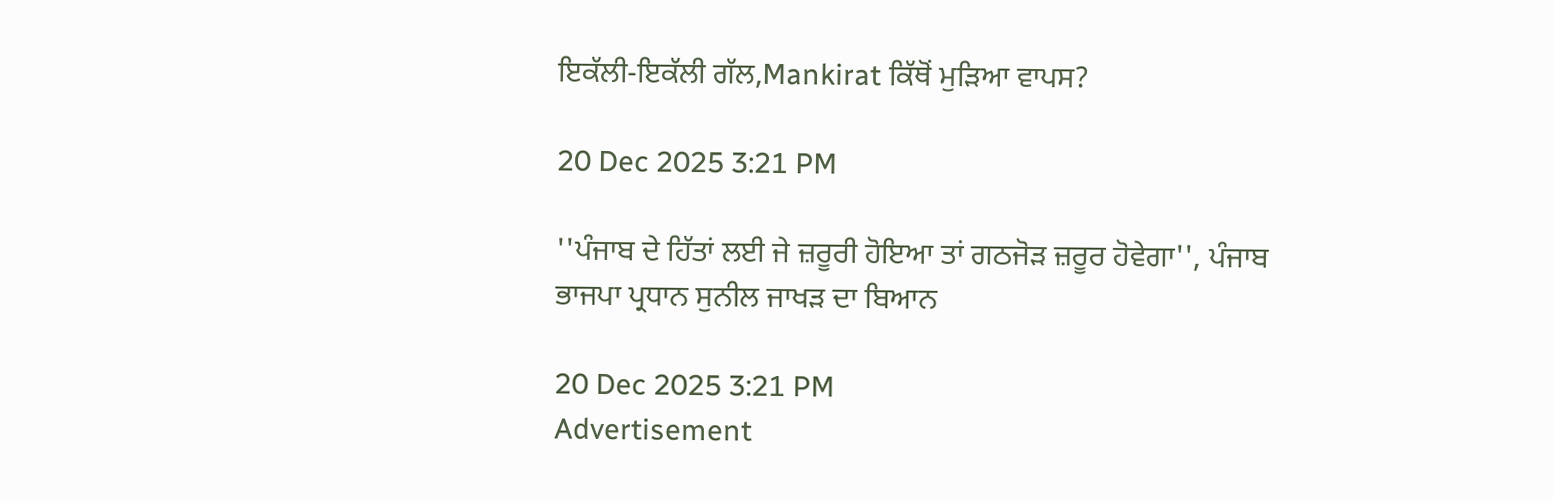ਇਕੱਲੀ-ਇਕੱਲੀ ਗੱਲ,Mankirat ਕਿੱਥੋਂ ਮੁੜਿਆ ਵਾਪਸ?

20 Dec 2025 3:21 PM

''ਪੰਜਾਬ ਦੇ ਹਿੱਤਾਂ ਲਈ ਜੇ ਜ਼ਰੂਰੀ ਹੋਇਆ ਤਾਂ ਗਠਜੋੜ ਜ਼ਰੂਰ ਹੋਵੇਗਾ'', ਪੰਜਾਬ ਭਾਜਪਾ ਪ੍ਰਧਾਨ ਸੁਨੀਲ ਜਾਖੜ ਦਾ ਬਿਆਨ

20 Dec 2025 3:21 PM
Advertisement